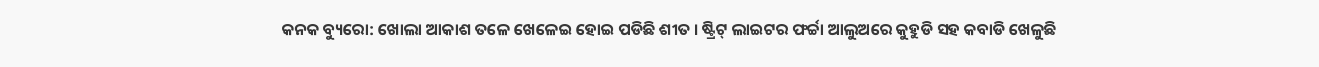କନକ ବ୍ୟୁରୋ: ଖୋଲା ଆକାଶ ତଳେ ଖେଳେଇ ହୋଇ ପଡିଛି ଶୀତ । ଷ୍ଟ୍ରିଟ୍ ଲାଇଟର ଫର୍ଚ୍ଚା ଆଲୁଅରେ କୁହୁଡି ସହ କବାଡି ଖେଳୁଛି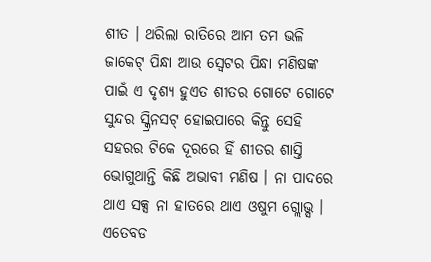ଶୀତ । ଥରିଲା ରାତିରେ ଆମ ତମ ଭଳି ଜାକେଟ୍ ପିନ୍ଧା ଆଉ ସ୍ୱେଟର ପିନ୍ଧା ମଣିଷଙ୍କ ପାଇଁ ଏ ଦୃଶ୍ୟ ହୁଏତ ଶୀତର ଗୋଟେ ଗୋଟେ ସୁନ୍ଦର ସ୍କ୍ରିନସଟ୍ ହୋଇପାରେ କିନ୍ତୁ ସେହି ସହରର ଟିକେ ଦୂରରେ ହିଁ ଶୀତର ଶାସ୍ତି ଭୋଗୁଥାନ୍ତି କିଛି ଅଭାବୀ ମଣିଷ । ନା ପାଦରେ ଥାଏ ସକ୍ସ ନା ହାତରେ ଥାଏ ଓଷୁମ ଗ୍ଲୋଭ୍ସ । ଏତେବଡ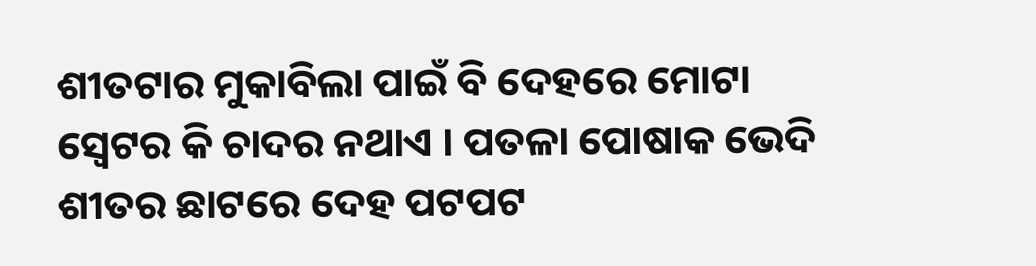ଶୀତଟାର ମୁକାବିଲା ପାଇଁ ବି ଦେହରେ ମୋଟା ସ୍ୱେଟର କି ଚାଦର ନଥାଏ । ପତଳା ପୋଷାକ ଭେଦି ଶୀତର ଛାଟରେ ଦେହ ପଟପଟ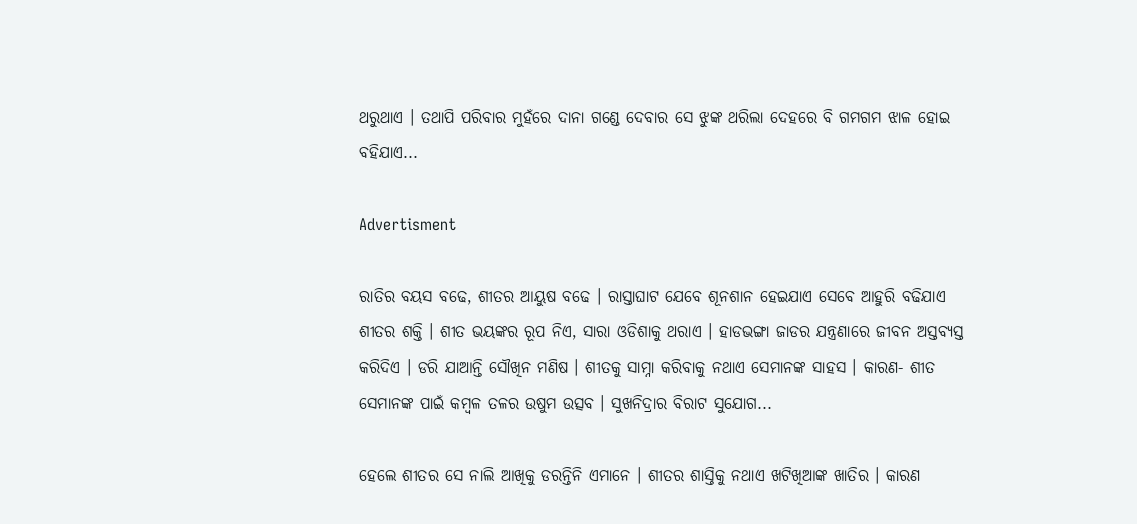ଥରୁଥାଏ । ତଥାପି ପରିବାର ମୁହଁରେ ଦାନା ଗଣ୍ଡେ ଦେବାର ସେ ଝୁଙ୍କ ଥରିଲା ଦେହରେ ବି ଗମଗମ ଝାଳ ହୋଇ ବହିଯାଏ...

Advertisment

ରାତିର ବୟସ ବଢେ, ଶୀତର ଆୟୁଷ ବଢେ । ରାସ୍ତାଘାଟ ଯେବେ ଶୂନଶାନ ହେଇଯାଏ ସେବେ ଆହୁରି ବଢିଯାଏ ଶୀତର ଶକ୍ତି । ଶୀତ ଭୟଙ୍କର ରୂପ ନିଏ, ସାରା ଓଡିଶାକୁ ଥରାଏ । ହାଡଭଙ୍ଗା ଜାଡର ଯନ୍ତ୍ରଣାରେ ଜୀବନ ଅସ୍ତବ୍ୟସ୍ତ କରିଦିଏ । ଡରି ଯାଆନ୍ତି ସୌଖିନ ମଣିଷ । ଶୀତକୁ ସାମ୍ନା କରିବାକୁ ନଥାଏ ସେମାନଙ୍କ ସାହସ । କାରଣ- ଶୀତ ସେମାନଙ୍କ ପାଇଁ କମ୍ବଳ ତଳର ଉଷୁମ ଉତ୍ସବ । ସୁଖନିଦ୍ରାର ବିରାଟ ସୁଯୋଗ...

ହେଲେ ଶୀତର ସେ ନାଲି ଆଖିକୁ ଡରନ୍ତିନି ଏମାନେ । ଶୀତର ଶାସ୍ତିକୁ ନଥାଏ ଖଟିଖିଆଙ୍କ ଖାତିର । କାରଣ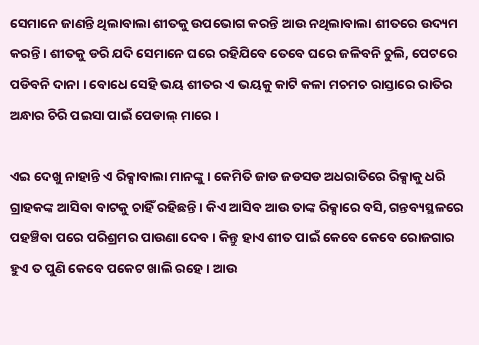ସେମାନେ ଜାଣନ୍ତି ଥିଲାବାଲା ଶୀତକୁ ଉପଭୋଗ କରନ୍ତି ଆଉ ନଥିଲାବାଲା ଶୀତରେ ଉଦ୍ୟମ କରନ୍ତି । ଶୀତକୁ ଡରି ଯଦି ସେମାନେ ଘରେ ରହିଯିବେ ତେବେ ଘରେ ଜଳିବନି ଚୁଲି, ପେଟରେ ପଡିବନି ଦାନା । ବୋଧେ ସେହି ଭୟ ଶୀତର ଏ ଭୟକୁ କାଟି କଳା ମଚମଚ ରାସ୍ତାରେ ରାତିର ଅନ୍ଧାର ଚିରି ପଇସା ପାଇଁ ପେଡାଲ୍ ମାରେ ।

ଏଇ ଦେଖୁ ନାହାନ୍ତି ଏ ରିକ୍ସାବାଲା ମାନଙ୍କୁ । କେମିତି ଜାଡ ଜଡସଡ ଅଧରାତିରେ ରିକ୍ସାକୁ ଧରି ଗ୍ରାହକଙ୍କ ଆସିବା ବାଟକୁ ଚାହିଁ ରହିଛନ୍ତି । କିଏ ଆସିବ ଆଉ ତାଙ୍କ ରିକ୍ସାରେ ବସି, ଗନ୍ତବ୍ୟସ୍ଥଳରେ ପହଞ୍ଚିବା ପରେ ପରିଶ୍ରମର ପାଉଣା ଦେବ । କିନ୍ତୁ ହାଏ ଶୀତ ପାଇଁ କେବେ କେବେ ରୋଜଗାର ହୁଏ ତ ପୁଣି କେବେ ପକେଟ ଖାଲି ରହେ । ଆଉ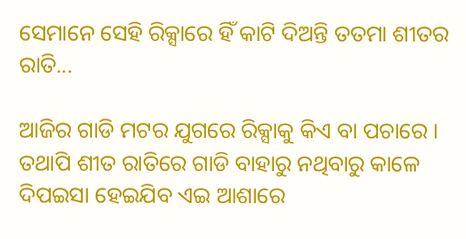ସେମାନେ ସେହି ରିକ୍ସାରେ ହିଁ କାଟି ଦିଅନ୍ତି ତତମା ଶୀତର ରାତି...

ଆଜିର ଗାଡି ମଟର ଯୁଗରେ ରିକ୍ସାକୁ କିଏ ବା ପଚାରେ । ତଥାପି ଶୀତ ରାତିରେ ଗାଡି ବାହାରୁ ନଥିବାରୁ କାଳେ ଦିପଇସା ହେଇଯିବ ଏଇ ଆଶାରେ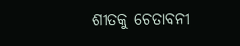ଶୀତକୁ ଚେତାବନୀ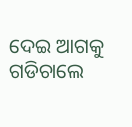ଦେଇ ଆଗକୁ ଗଡିଚାଲେ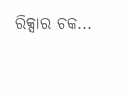ରିକ୍ସାର ଚକ...